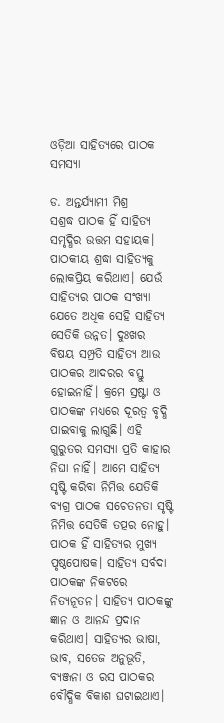ଓଡ଼ିଆ ସାହିତ୍ୟରେ ପାଠକ ସମସ୍ୟା

ଡ. ଅନ୍ତର୍ଯ୍ୟାମୀ ମିଶ୍ର
ସଶ୍ରଦ୍ଧ ପାଠକ ହିଁ ସାହିତ୍ୟ ସମୃଦ୍ଧିର ଉତ୍ତମ ସହାୟକ। ପାଠକୀୟ ଶ୍ରଦ୍ଧା ସାହିତ୍ୟକୁ ଲୋକପ୍ରିୟ କରିଥାଏ। ଯେଉଁ ସାହିତ୍ୟର ପାଠକ ସଂଖ୍ୟା ଯେତେ ଅଧିକ ସେହି ସାହିତ୍ୟ ସେତିକି ଉନ୍ନତ। ଦୁଃଖର ବିଷୟ ସମ୍ପ୍ରତି ସାହିତ୍ୟ ଆଉ ପାଠକର ଆଦରର ବସ୍ତୁ ହୋଇନାହିଁ। କ୍ରମେ ସ୍ରଷ୍ଟା ଓ ପାଠକଙ୍କ ମଧ୍ୟରେ ଦୂରତ୍ୱ ବୃଦ୍ଧି ପାଇବାକୁ ଲାଗୁଛି। ଏହି ଗୁରୁତର ସମସ୍ୟା ପ୍ରତି କାହାର ନିଘା ନାହିଁ। ଆମେ ସାହିତ୍ୟ ସୃଷ୍ଟି କରିବା ନିମିତ୍ତ ଯେତିକି ବ୍ୟଗ୍ର ପାଠକ ସଚେତନତା ସୃଷ୍ଟି ନିମିତ୍ତ ସେତିକି ତତ୍ପର ନୋହୁ।
ପାଠକ ହିଁ ସାହିତ୍ୟର ମୁଖ୍ୟ ପୃଷ୍ଠପୋଷକ। ସାହିତ୍ୟ ସର୍ବଦା ପାଠକଙ୍କ ନିକଟରେ ନିତ୍ୟନୂତନ। ସାହିତ୍ୟ ପାଠକଙ୍କୁ ଜ୍ଞାନ ଓ ଆନନ୍ଦ ପ୍ରଦାନ କରିଥାଏ। ସାହିତ୍ୟର ଭାଷା, ଭାବ, ସତେଜ ଅନୁଭୂତି, ବ୍ୟଞ୍ଜନା ଓ ରସ ପାଠକର ବୌଦ୍ଧିକ ବିକାଶ ଘଟାଇଥାଏ।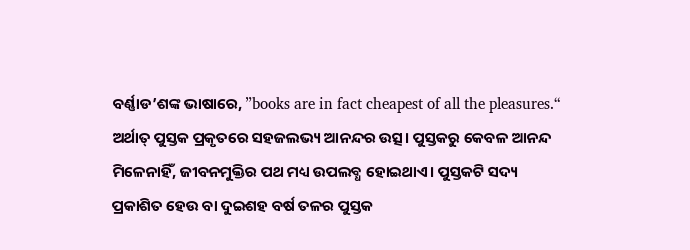ବର୍ଣ୍ଣାଡ’ଶଙ୍କ ଭାଷାରେ, ”books are in fact cheapest of all the pleasures.“ ଅର୍ଥାତ୍‌ ପୁସ୍ତକ ପ୍ରକୃତରେ ସହଜଲଭ୍ୟ ଆନନ୍ଦର ଉତ୍ସ। ପୁସ୍ତକରୁ କେବଳ ଆନନ୍ଦ ମିଳେନାହିଁ, ଜୀବନମୁକ୍ତିର ପଥ ମଧ୍ୟ ଉପଲବ୍ଧ ହୋଇଥାଏ। ପୁସ୍ତକଟି ସଦ୍ୟ ପ୍ରକାଶିତ ହେଉ ବା ଦୁଇଶହ ବର୍ଷ ତଳର ପୁସ୍ତକ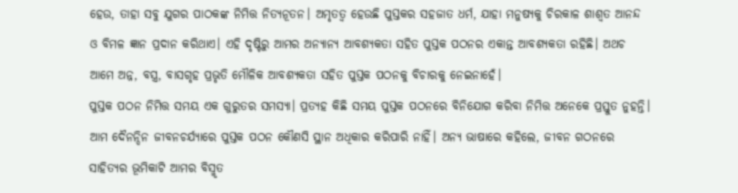ହେଉ, ତାହା ସବୁ ଯୁଗର ପାଠକଙ୍କ ନିମିତ୍ତ ନିତ୍ୟନୂତନ। ଅମୃତତ୍ୱ ହେଉଛି ପୁସ୍ତକର ସହଜାତ ଧର୍ମ, ଯାହା ମନୁଷ୍ୟକୁ ଚିରକାଳ ଶାଶ୍ୱତ ଆନନ୍ଦ ଓ ବିମଳ ଜ୍ଞାନ ପ୍ରଦାନ କରିଥାଏ। ଏହି ଦୃଷ୍ଟିରୁ ଆମର ଅନ୍ୟାନ୍ୟ ଆବଶ୍ୟକତା ସହିତ ପୁସ୍ତକ ପଠନର ଏକାନ୍ତ ଆବଶ୍ୟକତା ରହିଛି। ଅଥଚ ଆମେ ଅନ୍ନ, ବସ୍ତ୍ର, ବାସଗୃହ ପ୍ରଭୃତି ମୌଳିକ ଆବଶ୍ୟକତା ସହିତ ପୁସ୍ତକ ପଠନକୁ ବିଚାରକୁ ନେଇନାହେଁ।
ପୁସ୍ତକ ପଠନ ନିମିତ୍ତ ସମୟ ଏକ ଗୁରୁତର ସମସ୍ୟା। ପ୍ରତ୍ୟହ କିଛି ସମୟ ପୁସ୍ତକ ପଠନରେ ବିନିଯୋଗ କରିବା ନିମିତ୍ତ ଅନେକେ ପ୍ରସ୍ତୁତ ନୁହନ୍ତି। ଆମ ଦୈନନ୍ଦିନ ଜୀବନଚର୍ଯ୍ୟାରେ ପୁସ୍ତକ ପଠନ କୌଣସି ସ୍ଥାନ ଅଧିକାର କରିପାରି ନାହିଁ। ଅନ୍ୟ ଭାଷାରେ କହିଲେ, ଜୀବନ ଗଠନରେ ସାହିତ୍ୟର ଭୂମିକାଟି ଆମର ବିସ୍ମୃତ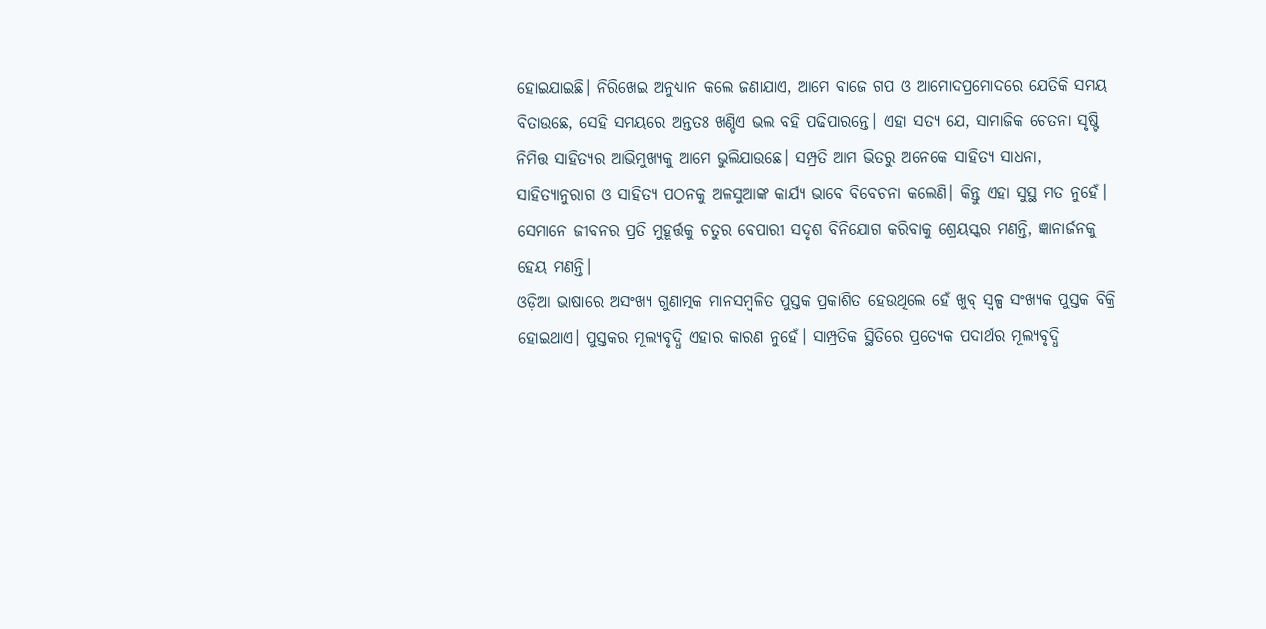ହୋଇଯାଇଛି। ନିରିଖେଇ ଅନୁଧ୍ୟାନ କଲେ ଜଣାଯାଏ, ଆମେ ବାଜେ ଗପ ଓ ଆମୋଦପ୍ରମୋଦରେ ଯେତିକି ସମୟ ବିତାଉଛେ, ସେହି ସମୟରେ ଅନ୍ତତଃ ଖଣ୍ଡିଏ ଭଲ ବହି ପଢିପାରନ୍ତେ। ଏହା ସତ୍ୟ ଯେ, ସାମାଜିକ ଚେତନା ସୃଷ୍ଟି ନିମିତ୍ତ ସାହିତ୍ୟର ଆଭିମୁଖ୍ୟକୁ ଆମେ ଭୁଲିଯାଉଛେ। ସମ୍ପ୍ରତି ଆମ ଭିତରୁ ଅନେକେ ସାହିତ୍ୟ ସାଧନା, ସାହିତ୍ୟାନୁରାଗ ଓ ସାହିତ୍ୟ ପଠନକୁ ଅଳସୁଆଙ୍କ କାର୍ଯ୍ୟ ଭାବେ ବିବେଚନା କଲେଣି। କିନ୍ତୁ ଏହା ସୁସ୍ଥ ମତ ନୁହେଁ। ସେମାନେ ଜୀବନର ପ୍ରତି ମୁହୂର୍ତ୍ତକୁ ଚତୁର ବେପାରୀ ସଦୃଶ ବିନିଯୋଗ କରିବାକୁ ଶ୍ରେୟସ୍କର ମଣନ୍ତି, ଜ୍ଞାନାର୍ଜନକୁ ହେୟ ମଣନ୍ତି।
ଓଡ଼ିଆ ଭାଷାରେ ଅସଂଖ୍ୟ ଗୁଣାତ୍ମକ ମାନସମ୍ବଳିତ ପୁସ୍ତକ ପ୍ରକାଶିତ ହେଉଥିଲେ ହେଁ ଖୁବ୍‌ ସ୍ବଳ୍ପ ସଂଖ୍ୟକ ପୁସ୍ତକ ବିକ୍ରି ହୋଇଥାଏ। ପୁସ୍ତକର ମୂଲ୍ୟବୃଦ୍ଧି ଏହାର କାରଣ ନୁହେଁ। ସାମ୍ପ୍ରତିକ ସ୍ଥିତିରେ ପ୍ରତ୍ୟେକ ପଦାର୍ଥର ମୂଲ୍ୟବୃଦ୍ଧି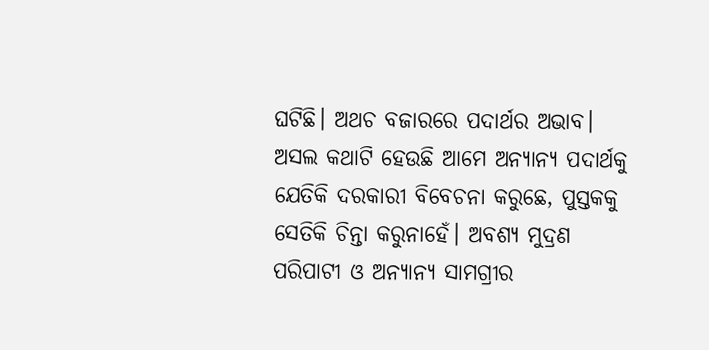ଘଟିଛି। ଅଥଚ ବଜାରରେ ପଦାର୍ଥର ଅଭାବ। ଅସଲ କଥାଟି ହେଉଛି ଆମେ ଅନ୍ୟାନ୍ୟ ପଦାର୍ଥକୁ ଯେତିକି ଦରକାରୀ ବିବେଚନା କରୁଛେ, ପୁସ୍ତକକୁ ସେତିକି ଚିନ୍ତା କରୁନାହେଁ। ଅବଶ୍ୟ ମୁଦ୍ରଣ ପରିପାଟୀ ଓ ଅନ୍ୟାନ୍ୟ ସାମଗ୍ରୀର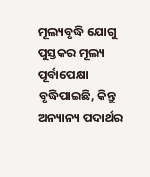ମୂଲ୍ୟବୃଦ୍ଧି ଯୋଗୁ ପୁସ୍ତକର ମୂଲ୍ୟ ପୂର୍ବାପେକ୍ଷା ବୃଦ୍ଧିପାଇଛି, କିନ୍ତୁ ଅନ୍ୟାନ୍ୟ ପଦାର୍ଥର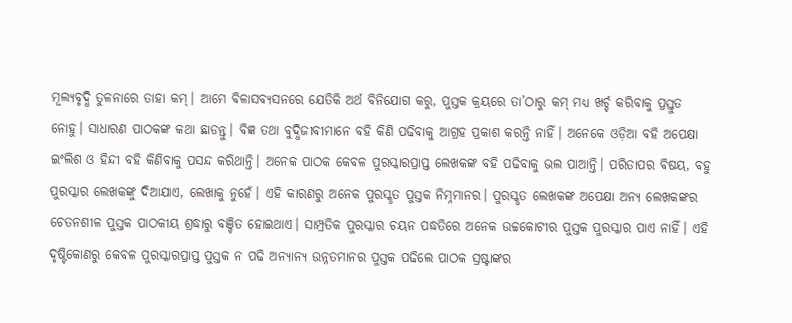ମୂଲ୍ୟବୃଦ୍ଧି ତୁଳନାରେ ତାହା କମ୍‌। ଆମେ ବିଳାସବ୍ୟସନରେ ଯେତିକି ଅର୍ଥ ବିନିଯୋଗ କରୁ, ପୁସ୍ତକ କ୍ରୟରେ ତା’ଠାରୁ କମ୍‌ ମଧ୍ୟ ଖର୍ଚ୍ଚ କରିବାକୁ ପ୍ରସ୍ତୁତ ନୋହୁ। ସାଧାରଣ ପାଠକଙ୍କ କଥା ଛାଡନ୍ତୁ। ବିଜ୍ଞ ତଥା ବୁଦ୍ଧିଜୀବୀମାନେ ବହି କିଣି ପଢିବାକୁ ଆଗ୍ରହ ପ୍ରକାଶ କରନ୍ତି ନାହିଁ। ଅନେକେ ଓଡ଼ିଆ ବହି ଅପେକ୍ଷା ଇଂଲିଶ ଓ ହିନ୍ଦୀ ବହି କିଣିବାକୁ ପସନ୍ଦ କରିଥାନ୍ତି। ଅନେକ ପାଠକ କେବଳ ପୁରସ୍କାରପ୍ରାପ୍ତ ଲେଖକଙ୍କ ବହି ପଢିବାକୁ ଭଲ ପାଆନ୍ତି। ପରିତାପର ବିଷୟ, ବହୁ ପୁରସ୍କାର ଲେଖକଙ୍କୁ ଦିଆଯାଏ, ଲେଖାକୁ ନୁହେଁ। ଏହି କାରଣରୁ ଅନେକ ପୁରସ୍କୃତ ପୁସ୍ତକ ନିମ୍ନମାନର। ପୁରସ୍କୃତ ଲେଖକଙ୍କ ଅପେକ୍ଷା ଅନ୍ୟ ଲେଖକଙ୍କର ଚେତନଶୀଳ ପୁସ୍ତକ ପାଠକୀୟ ଶ୍ରଦ୍ଧାରୁ ବଞ୍ଚିତ ହୋଇଥାଏ। ସାମ୍ପ୍ରତିକ ପୁରସ୍କାର ଚୟନ ପଦ୍ଧତିରେ ଅନେକ ଉଚ୍ଚକୋଟୀର ପୁସ୍ତକ ପୁରସ୍କାର ପାଏ ନାହିଁ। ଏହି ଦୃଷ୍ଟିକୋଣରୁ କେବଳ ପୁରସ୍କାରପ୍ରାପ୍ତ ପୁସ୍ତକ ନ ପଢି ଅନ୍ୟାନ୍ୟ ଉନ୍ନତମାନର ପୁସ୍ତକ ପଢିଲେ ପାଠକ ସ୍ରଷ୍ଟାଙ୍କର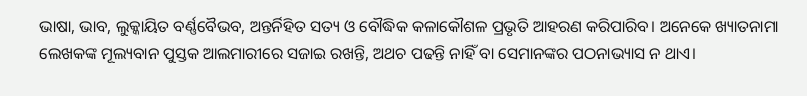ଭାଷା, ଭାବ, ଲୁକ୍କାୟିତ ବର୍ଣ୍ଣବୈଭବ, ଅନ୍ତର୍ନିହିତ ସତ୍ୟ ଓ ବୌଦ୍ଧିକ କଳାକୌଶଳ ପ୍ରଭୃତି ଆହରଣ କରିପାରିବ। ଅନେକେ ଖ୍ୟାତନାମା ଲେଖକଙ୍କ ମୂଲ୍ୟବାନ ପୁସ୍ତକ ଆଲମାରୀରେ ସଜାଇ ରଖନ୍ତି, ଅଥଚ ପଢନ୍ତି ନାହିଁ ବା ସେମାନଙ୍କର ପଠନାଭ୍ୟାସ ନ ଥାଏ।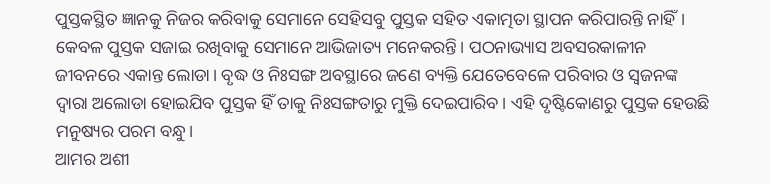ପୁସ୍ତକସ୍ଥିତ ଜ୍ଞାନକୁ ନିଜର କରିବାକୁ ସେମାନେ ସେହିସବୁ ପୁସ୍ତକ ସହିତ ଏକାତ୍ମତା ସ୍ଥାପନ କରିପାରନ୍ତି ନାହିଁ। କେବଳ ପୁସ୍ତକ ସଜାଇ ରଖିବାକୁ ସେମାନେ ଆଭିଜାତ୍ୟ ମନେକରନ୍ତି। ପଠନାଭ୍ୟାସ ଅବସରକାଳୀନ ଜୀବନରେ ଏକାନ୍ତ ଲୋଡା। ବୃଦ୍ଧ ଓ ନିଃସଙ୍ଗ ଅବସ୍ଥାରେ ଜଣେ ବ୍ୟକ୍ତି ଯେତେବେଳେ ପରିବାର ଓ ସ୍ବଜନଙ୍କ ଦ୍ୱାରା ଅଲୋଡା ହୋଇଯିବ ପୁସ୍ତକ ହିଁ ତାକୁ ନିଃସଙ୍ଗତାରୁ ମୁକ୍ତି ଦେଇପାରିବ। ଏହି ଦୃଷ୍ଟିକୋଣରୁ ପୁସ୍ତକ ହେଉଛି ମନୁଷ୍ୟର ପରମ ବନ୍ଧୁ।
ଆମର ଅଶୀ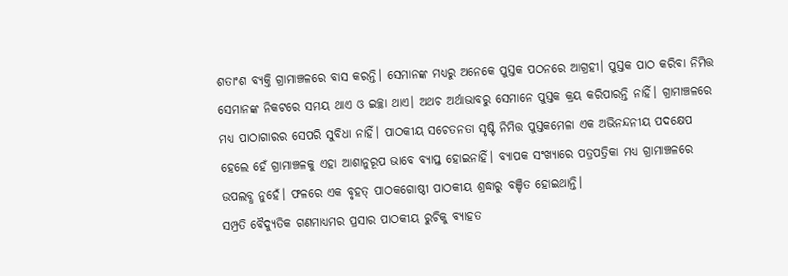ଶତାଂଶ ବ୍ୟକ୍ତି ଗ୍ରାମାଞ୍ଚଳରେ ବାସ କରନ୍ତି। ସେମାନଙ୍କ ମଧ୍ୟରୁ ଅନେକେ ପୁସ୍ତକ ପଠନରେ ଆଗ୍ରହୀ। ପୁସ୍ତକ ପାଠ କରିବା ନିମିତ୍ତ ସେମାନଙ୍କ ନିକଟରେ ସମୟ ଥାଏ ଓ ଇଚ୍ଛା ଥାଏ। ଅଥଚ ଅର୍ଥାଭାବରୁ ସେମାନେ ପୁସ୍ତକ କ୍ରୟ କରିପାରନ୍ତି ନାହିଁ। ଗ୍ରାମାଞ୍ଚଳରେ ମଧ୍ୟ ପାଠାଗାରର ସେପରି ସୁବିଧା ନାହିଁ। ପାଠକୀୟ ସଚେତନତା ସୃଷ୍ଟି ନିମିତ୍ତ ପୁସ୍ତକମେଳା ଏକ ଅଭିନନ୍ଦନୀୟ ପଦକ୍ଷେପ ହେଲେ ହେଁ ଗ୍ରାମାଞ୍ଚଳକୁ ଏହା ଆଶାନୁରୂପ ଭାବେ ବ୍ୟାପ୍ତ ହୋଇନାହିଁ। ବ୍ୟାପକ ସଂଖ୍ୟାରେ ପତ୍ରପତ୍ରିକା ମଧ୍ୟ ଗ୍ରାମାଞ୍ଚଳରେ ଉପଲବ୍ଧ ନୁହେଁ। ଫଳରେ ଏକ ବୃହତ୍‌ ପାଠକଗୋଷ୍ଠୀ ପାଠକୀୟ ଶ୍ରଦ୍ଧାରୁ ବଞ୍ଚିତ ହୋଇଥାନ୍ତି।
ସମ୍ପ୍ରତି ବୈଦ୍ୟୁତିକ ଗଣମାଧ୍ୟମର ପ୍ରସାର ପାଠକୀୟ ରୁଚିକୁ ବ୍ୟାହତ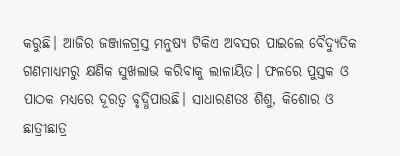କରୁଛି। ଆଜିର ଜଞ୍ଜାଳଗ୍ରସ୍ତ ମନୁଷ୍ୟ ଟିକିଏ ଅବସର ପାଇଲେ ବୈଦ୍ୟୁତିକ ଗଣମାଧ୍ୟମରୁ କ୍ଷଣିକ ସୁଖଲାଭ କରିବାକୁ ଲାଳାୟିତ। ଫଳରେ ପୁସ୍ତକ ଓ ପାଠକ ମଧ୍ୟରେ ଦୂରତ୍ୱ ବୃଦ୍ଧିପାଉଛି। ସାଧାରଣତଃ ଶିଶୁ, କିଶୋର ଓ ଛାତ୍ରୀଛାତ୍ର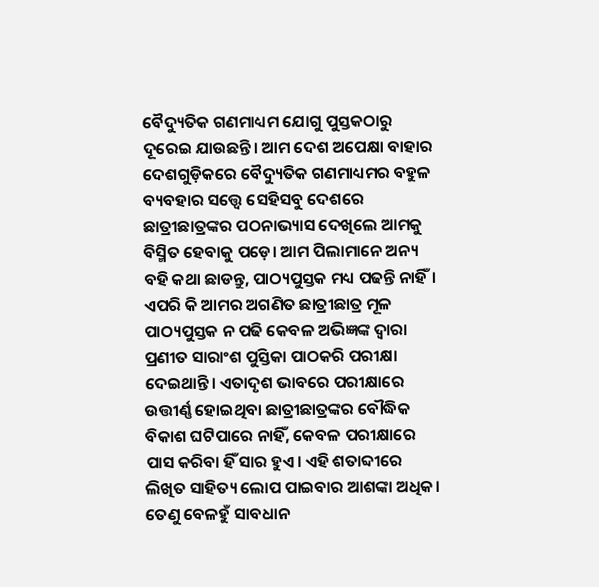ବୈଦ୍ୟୁତିକ ଗଣମାଧ୍ୟମ ଯୋଗୁ ପୁସ୍ତକଠାରୁ ଦୂରେଇ ଯାଉଛନ୍ତି। ଆମ ଦେଶ ଅପେକ୍ଷା ବାହାର ଦେଶଗୁଡ଼ିକରେ ବୈଦ୍ୟୁତିକ ଗଣମାଧ୍ୟମର ବହୁଳ ବ୍ୟବହାର ସତ୍ତ୍ୱେ ସେହିସବୁ ଦେଶରେ ଛାତ୍ରୀଛାତ୍ରଙ୍କର ପଠନାଭ୍ୟାସ ଦେଖିଲେ ଆମକୁ ବିସ୍ମିତ ହେବାକୁ ପଡ଼େ। ଆମ ପିଲାମାନେ ଅନ୍ୟ ବହି କଥା ଛାଡନ୍ତୁ, ପାଠ୍ୟପୁସ୍ତକ ମଧ୍ୟ ପଢନ୍ତି ନାହିଁ। ଏପରି କି ଆମର ଅଗଣିତ ଛାତ୍ରୀଛାତ୍ର ମୂଳ ପାଠ୍ୟପୁସ୍ତକ ନ ପଢି କେବଳ ଅଭିଜ୍ଞଙ୍କ ଦ୍ୱାରା ପ୍ରଣୀତ ସାରାଂଶ ପୁସ୍ତିକା ପାଠକରି ପରୀକ୍ଷା ଦେଇଥାନ୍ତି। ଏତାଦୃଶ ଭାବରେ ପରୀକ୍ଷାରେ ଉତ୍ତୀର୍ଣ୍ଣ ହୋଇଥିବା ଛାତ୍ରୀଛାତ୍ରଙ୍କର ବୌଦ୍ଧିକ ବିକାଶ ଘଟିପାରେ ନାହିଁ, କେବଳ ପରୀକ୍ଷାରେ ପାସ କରିବା ହିଁ ସାର ହୁଏ। ଏହି ଶତାବ୍ଦୀରେ ଲିଖିତ ସାହିତ୍ୟ ଲୋପ ପାଇବାର ଆଶଙ୍କା ଅଧିକ। ତେଣୁ ବେଳହୁଁ ସାବଧାନ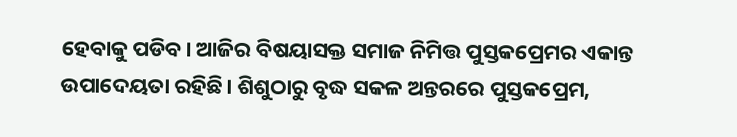ହେବାକୁ ପଡିବ। ଆଜିର ବିଷୟାସକ୍ତ ସମାଜ ନିମିତ୍ତ ପୁସ୍ତକପ୍ରେମର ଏକାନ୍ତ ଉପାଦେୟତା ରହିଛି। ଶିଶୁଠାରୁ ବୃଦ୍ଧ ସକଳ ଅନ୍ତରରେ ପୁସ୍ତକପ୍ରେମ,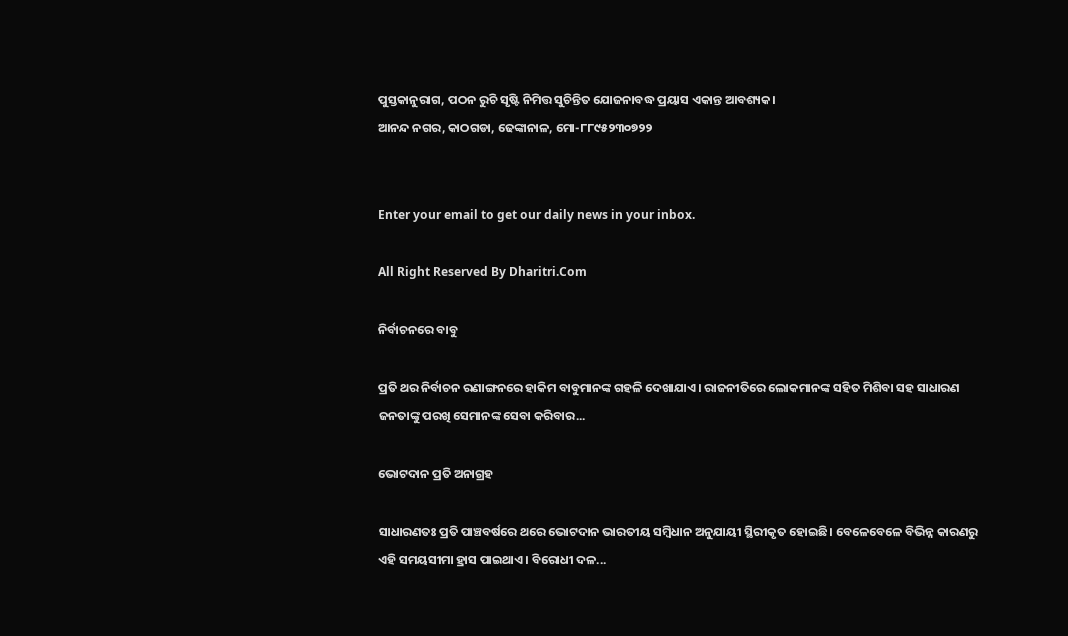ପୁସ୍ତକାନୁରାଗ, ପଠନ ରୁଚି ସୃଷ୍ଟି ନିମିତ୍ତ ସୁଚିନ୍ତିତ ଯୋଜନାବଦ୍ଧ ପ୍ରୟାସ ଏକାନ୍ତ ଆବଶ୍ୟକ।
ଆନନ୍ଦ ନଗର, କାଠଗଡା, ଢେଙ୍କାନାଳ, ମୋ-୮୮୯୫୨୩୦୭୨୨


Enter your email to get our daily news in your inbox.

All Right Reserved By Dharitri.Com

ନିର୍ବାଚନରେ ବାବୁ

ପ୍ରତି ଥର ନିର୍ବାଚନ ରଣାଙ୍ଗନରେ ହାକିମ ବାବୁମାନଙ୍କ ଗହଳି ଦେଖାଯାଏ। ରାଜନୀତିରେ ଲୋକମାନଙ୍କ ସହିତ ମିଶିବା ସହ ସାଧାରଣ ଜନତାଙ୍କୁ ପରଖି ସେମାନଙ୍କ ସେବା କରିବାର...

ଭୋଟଦାନ ପ୍ରତି ଅନାଗ୍ରହ

ସାଧାରଣତଃ ପ୍ରତି ପାଞ୍ଚବର୍ଷରେ ଥରେ ଭୋଟଦାନ ଭାରତୀୟ ସମ୍ବିଧାନ ଅନୁଯାୟୀ ସ୍ଥିରୀକୃତ ହୋଇଛି। ବେଳେବେଳେ ବିଭିନ୍ନ କାରଣରୁ ଏହି ସମୟସୀମା ହ୍ରାସ ପାଇଥାଏ। ବିରୋଧୀ ଦଳ...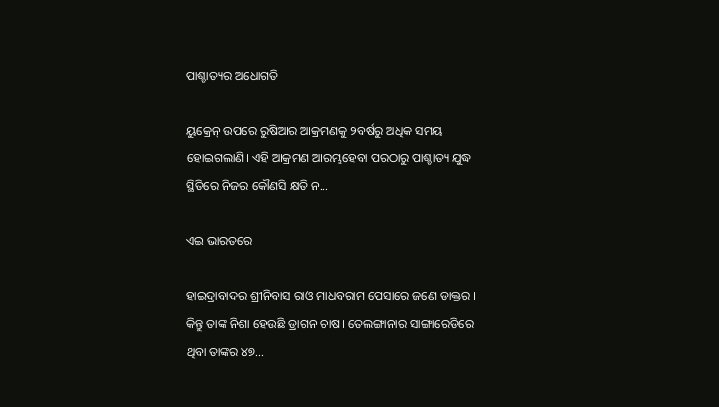ପାଶ୍ଚାତ୍ୟର ଅଧୋଗତି

ୟୁକ୍ରେନ୍‌ ଉପରେ ରୁଷିଆର ଆକ୍ରମଣକୁ ୨ବର୍ଷରୁ ଅଧିକ ସମୟ ହୋଇଗଲାଣି। ଏହି ଆକ୍ରମଣ ଆରମ୍ଭହେବା ପରଠାରୁ ପାଶ୍ଚାତ୍ୟ ଯୁଦ୍ଧ ସ୍ଥିତିରେ ନିଜର କୌଣସି କ୍ଷତି ନ...

ଏଇ ଭାରତରେ

ହାଇଦ୍ରାବାଦର ଶ୍ରୀନିବାସ ରାଓ ମାଧବରାମ ପେସାରେ ଜଣେ ଡାକ୍ତର । କିନ୍ତୁ ତାଙ୍କ ନିଶା ହେଉଛି ଡ୍ରାଗନ ଚାଷ। ତେଲଙ୍ଗାନାର ସାଙ୍ଗାରେଡିରେ ଥିବା ତାଙ୍କର ୪୭...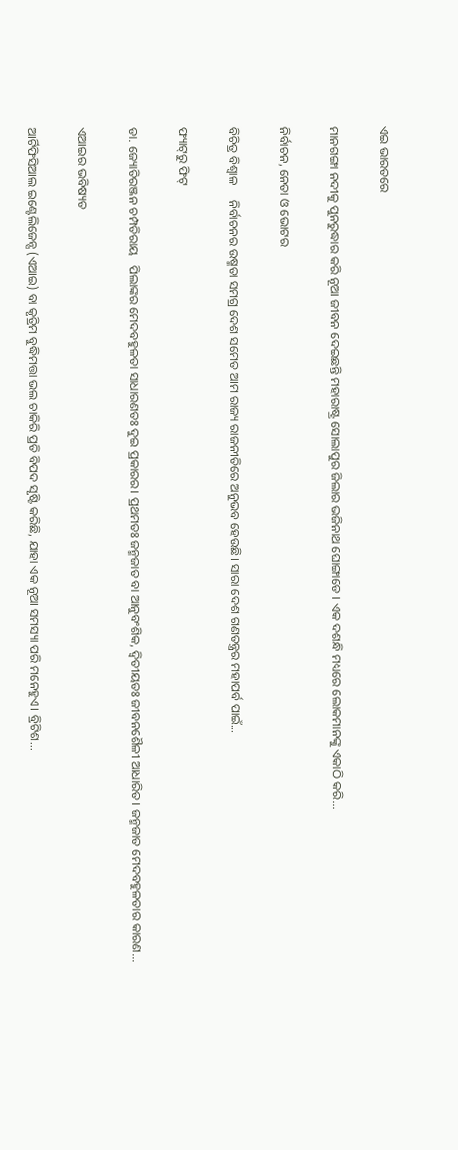ଏଇ ଭାରତରେ

ମାନଗଙ୍ଗା ନଦୀକୁ ପୁନରୁଦ୍ଧାର କରି ନୂଆ ଜୀବନ ଦେଇଛନ୍ତି ମହାରାଷ୍ଟ୍ର ସୋଲାପୁର ଜିଲାର ଭଜିନାଥ ଘୋଙ୍ଗାଡେ । ଏକ ଦଶନ୍ଧି ମଧ୍ୟରେ ଲୋକମାନଙ୍କୁ ଏକାଠି କରି...

ନିର୍ବାଚନ, ନେତା ଓ ଭୋଟର

ବିଚିତ୍ର ବିଶ୍ୱାଳ     ନିର୍ବାଚନର ଉଷ୍ମତା ସମଗ୍ର ଦେଶ ସମେତ ଆମ ରାଜ୍ୟ ରାଜନୀତିରେ ଅନୁଭବ ହେଉଛି। ସାରା ଦେଶ ଗଣତନ୍ତ୍ରର ମହାପର୍ବ ପାଇଁ...

ଫ୍ୟାଟ୍‌ରୁ ଫିଟ୍‌

ଡା. ଜ୍ୟୋତିରଞ୍ଜନ ଚମ୍ପତିରାୟ   ପିଲାଙ୍କର ମେଦବହୁଳତା ସାଧାରଣତଃ ଦୁଇ ପ୍ରକାରର। ପ୍ରଥମତଃ ଜନ୍ମଜାତ ବା ଆନୁବଂଶିକ, ଦ୍ୱିତୀୟତଃ ଜୀବନଶୈଳୀ ଆଧାରିତ। ଜନ୍ମଜାତ ମେଦବହୁଳତାର କାରଣ...

ଏଆଇର ଭବିଷ୍ୟତ

ଆର୍ଟିଫିସିଆଲ ଇଣ୍ଟେଲିଜେନ୍ସ (ଏଆଇ) ବା କୃତ୍ରିମ ବୁଦ୍ଧିମତ୍ତା ଭଲ ଚାକିରି ପ୍ରତି ବିପଦ ସୃଷ୍ଟି କରିଛି, ଯାହା ଏକ ନୂଆ ସମସ୍ୟା ପରି ମନେହୁଏ। ବ୍ରିଟିଶ...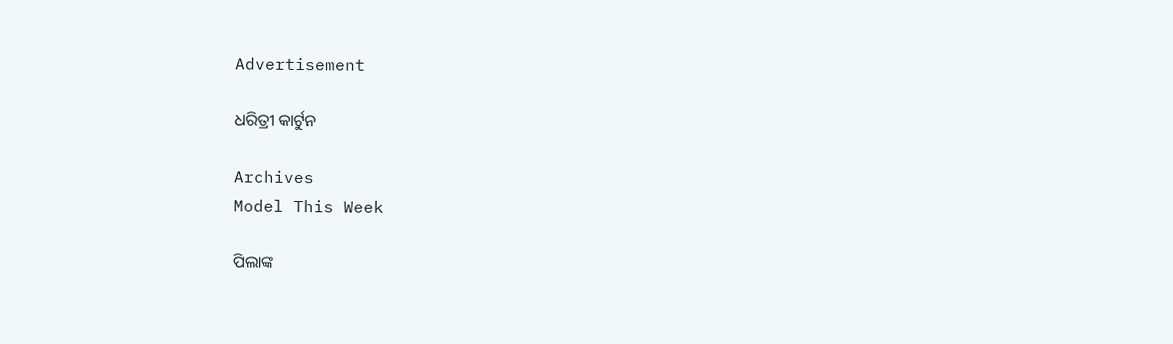Advertisement

ଧରିତ୍ରୀ କାର୍ଟୁନ

Archives
Model This Week

ପିଲାଙ୍କ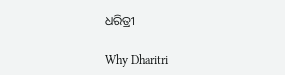ଧରିତ୍ରୀ

Why Dharitri